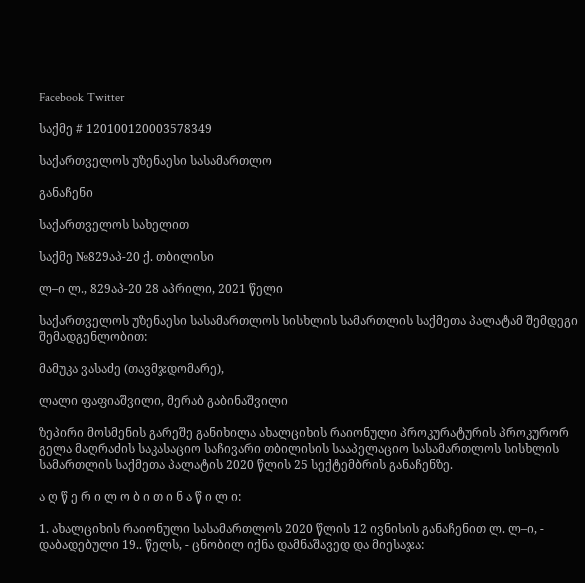Facebook Twitter

საქმე # 120100120003578349

საქართველოს უზენაესი სასამართლო

განაჩენი

საქართველოს სახელით

საქმე №829აპ-20 ქ. თბილისი

ლ–ი ლ., 829აპ-20 28 აპრილი, 2021 წელი

საქართველოს უზენაესი სასამართლოს სისხლის სამართლის საქმეთა პალატამ შემდეგი შემადგენლობით:

მამუკა ვასაძე (თავმჯდომარე),

ლალი ფაფიაშვილი, მერაბ გაბინაშვილი

ზეპირი მოსმენის გარეშე განიხილა ახალციხის რაიონული პროკურატურის პროკურორ გელა მაღრაძის საკასაციო საჩივარი თბილისის სააპელაციო სასამართლოს სისხლის სამართლის საქმეთა პალატის 2020 წლის 25 სექტემბრის განაჩენზე.

ა ღ წ ე რ ი ლ ო ბ ი თ ი ნ ა წ ი ლ ი:

1. ახალციხის რაიონული სასამართლოს 2020 წლის 12 ივნისის განაჩენით ლ. ლ–ი, - დაბადებული 19.. წელს, - ცნობილ იქნა დამნაშავედ და მიესაჯა: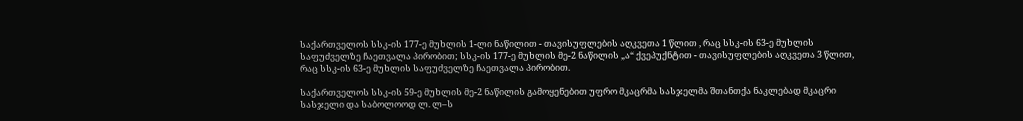საქართველოს სსკ-ის 177-ე მუხლის 1-ლი ნაწილით - თავისუფლების აღკვეთა 1 წლით , რაც სსკ-ის 63-ე მუხლის საფუძველზე ჩაეთვალა პირობით; სსკ-ის 177-ე მუხლის მე-2 ნაწილის „ა“ ქვეპუქნტით - თავისუფლების აღკვეთა 3 წლით, რაც სსკ-ის 63-ე მუხლის საფუძველზე ჩაეთვალა პირობით.

საქართველოს სსკ-ის 59-ე მუხლის მე-2 ნაწილის გამოყენებით უფრო მკაცრმა სასჯელმა შთანთქა ნაკლებად მკაცრი სასჯელი და საბოლოოდ ლ. ლ–ს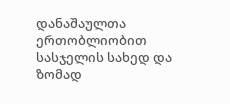დანაშაულთა ერთობლიობით სასჯელის სახედ და ზომად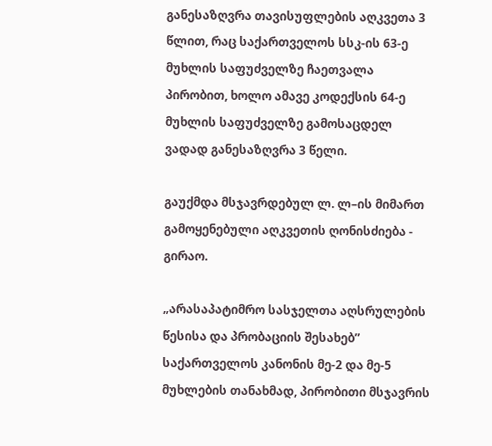განესაზღვრა თავისუფლების აღკვეთა 3 წლით, რაც საქართველოს სსკ-ის 63-ე მუხლის საფუძველზე ჩაეთვალა პირობით, ხოლო ამავე კოდექსის 64-ე მუხლის საფუძველზე გამოსაცდელ ვადად განესაზღვრა 3 წელი.

გაუქმდა მსჯავრდებულ ლ. ლ–ის მიმართ გამოყენებული აღკვეთის ღონისძიება - გირაო.

„არასაპატიმრო სასჯელთა აღსრულების წესისა და პრობაციის შესახებ” საქართველოს კანონის მე-2 და მე-5 მუხლების თანახმად, პირობითი მსჯავრის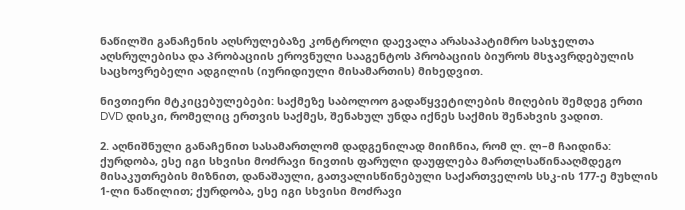ნაწილში განაჩენის აღსრულებაზე კონტროლი დაევალა არასაპატიმრო სასჯელთა აღსრულებისა და პრობაციის ეროვნული სააგენტოს პრობაციის ბიუროს მსჯავრდებულის საცხოვრებელი ადგილის (იურიდიული მისამართის) მიხედვით.

ნივთიერი მტკიცებულებები: საქმეზე საბოლოო გადაწყვეტილების მიღების შემდეგ ერთი DVD დისკი, რომელიც ერთვის საქმეს, შენახულ უნდა იქნეს საქმის შენახვის ვადით.

2. აღნიშნული განაჩენით სასამართლომ დადგენილად მიიჩნია, რომ ლ. ლ–მ ჩაიდინა: ქურდობა, ესე იგი სხვისი მოძრავი ნივთის ფარული დაუფლება მართლსაწინააღმდეგო მისაკუთრების მიზნით, დანაშაული, გათვალისწინებული საქართველოს სსკ-ის 177-ე მუხლის 1-ლი ნაწილით; ქურდობა, ესე იგი სხვისი მოძრავი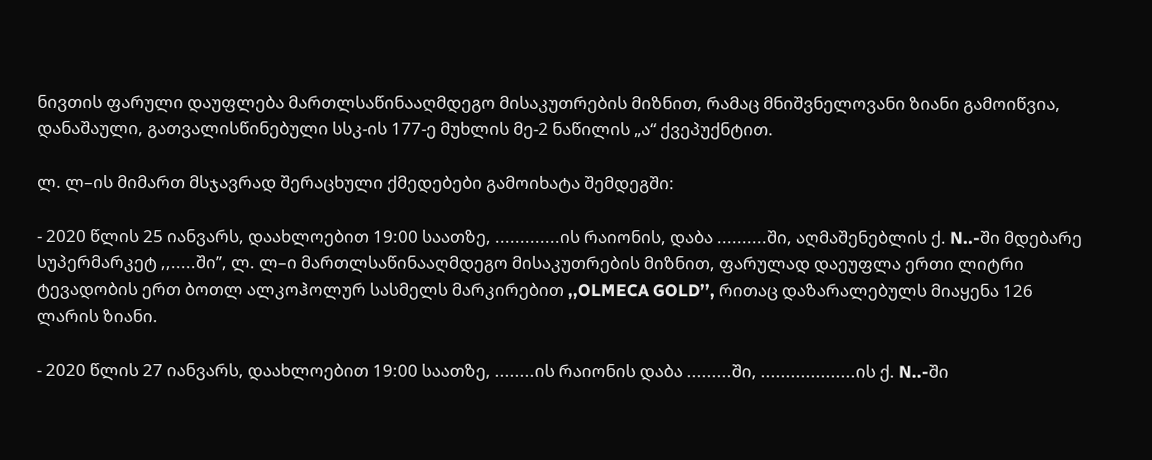ნივთის ფარული დაუფლება მართლსაწინააღმდეგო მისაკუთრების მიზნით, რამაც მნიშვნელოვანი ზიანი გამოიწვია, დანაშაული, გათვალისწინებული სსკ-ის 177-ე მუხლის მე-2 ნაწილის „ა“ ქვეპუქნტით.

ლ. ლ–ის მიმართ მსჯავრად შერაცხული ქმედებები გამოიხატა შემდეგში:

- 2020 წლის 25 იანვარს, დაახლოებით 19:00 საათზე, .............ის რაიონის, დაბა ..........ში, აღმაშენებლის ქ. N..-ში მდებარე სუპერმარკეტ ,,.....ში’’, ლ. ლ–ი მართლსაწინააღმდეგო მისაკუთრების მიზნით, ფარულად დაეუფლა ერთი ლიტრი ტევადობის ერთ ბოთლ ალკოჰოლურ სასმელს მარკირებით ,,OLMECA GOLD’’, რითაც დაზარალებულს მიაყენა 126 ლარის ზიანი.

- 2020 წლის 27 იანვარს, დაახლოებით 19:00 საათზე, ........ის რაიონის დაბა .........ში, ...................ის ქ. N..-ში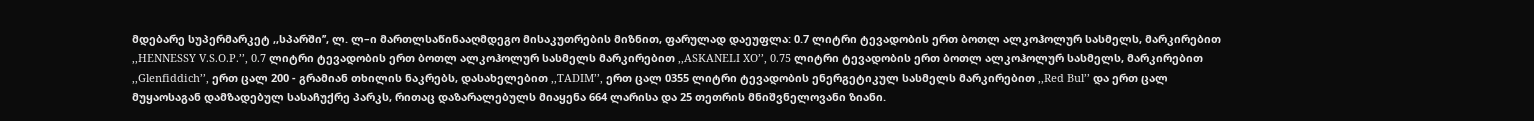მდებარე სუპერმარკეტ ,,სპარში’’, ლ. ლ–ი მართლსაწინააღმდეგო მისაკუთრების მიზნით, ფარულად დაეუფლა: 0.7 ლიტრი ტევადობის ერთ ბოთლ ალკოჰოლურ სასმელს, მარკირებით ,,HENNESSY V.S.O.P.’’, 0.7 ლიტრი ტევადობის ერთ ბოთლ ალკოჰოლურ სასმელს მარკირებით ,,ASKANELI XO’’, 0.75 ლიტრი ტევადობის ერთ ბოთლ ალკოჰოლურ სასმელს, მარკირებით ,,Glenfiddich’’, ერთ ცალ 200 - გრამიან თხილის ნაკრებს, დასახელებით ,,TADIM’’, ერთ ცალ 0355 ლიტრი ტევადობის ენერგეტიკულ სასმელს მარკირებით ,,Red Bul’’ და ერთ ცალ მუყაოსაგან დამზადებულ სასაჩუქრე პარკს, რითაც დაზარალებულს მიაყენა 664 ლარისა და 25 თეთრის მნიშვნელოვანი ზიანი.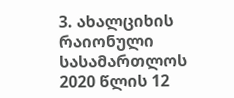3. ახალციხის რაიონული სასამართლოს 2020 წლის 12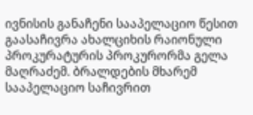ივნისის განაჩენი სააპელაციო წესით გაასაჩივრა ახალციხის რაიონული პროკურატურის პროკურორმა გელა მაღრაძემ. ბრალდების მხარემ სააპელაციო საჩივრით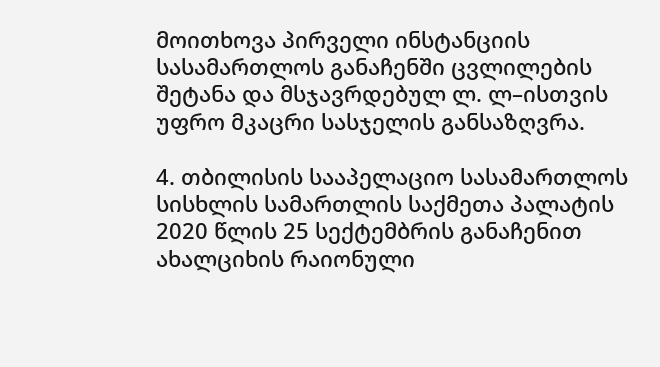მოითხოვა პირველი ინსტანციის სასამართლოს განაჩენში ცვლილების შეტანა და მსჯავრდებულ ლ. ლ–ისთვის უფრო მკაცრი სასჯელის განსაზღვრა.

4. თბილისის სააპელაციო სასამართლოს სისხლის სამართლის საქმეთა პალატის 2020 წლის 25 სექტემბრის განაჩენით ახალციხის რაიონული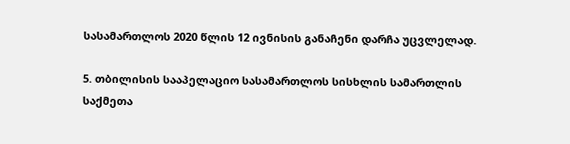სასამართლოს 2020 წლის 12 ივნისის განაჩენი დარჩა უცვლელად.

5. თბილისის სააპელაციო სასამართლოს სისხლის სამართლის საქმეთა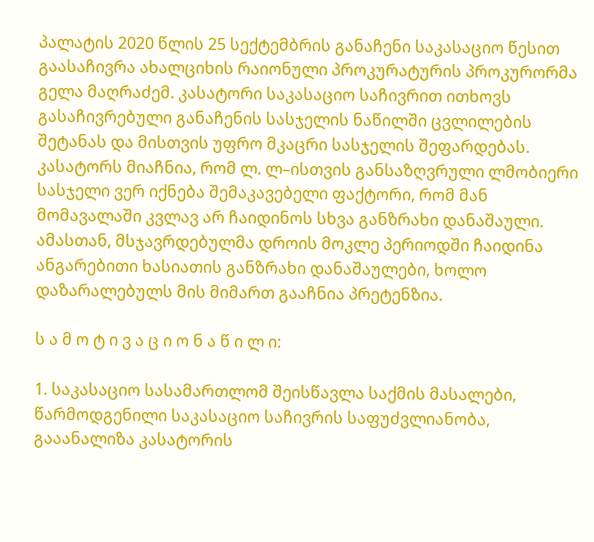პალატის 2020 წლის 25 სექტემბრის განაჩენი საკასაციო წესით გაასაჩივრა ახალციხის რაიონული პროკურატურის პროკურორმა გელა მაღრაძემ. კასატორი საკასაციო საჩივრით ითხოვს გასაჩივრებული განაჩენის სასჯელის ნაწილში ცვლილების შეტანას და მისთვის უფრო მკაცრი სასჯელის შეფარდებას. კასატორს მიაჩნია, რომ ლ. ლ–ისთვის განსაზღვრული ლმობიერი სასჯელი ვერ იქნება შემაკავებელი ფაქტორი, რომ მან მომავალაში კვლავ არ ჩაიდინოს სხვა განზრახი დანაშაული. ამასთან, მსჯავრდებულმა დროის მოკლე პერიოდში ჩაიდინა ანგარებითი ხასიათის განზრახი დანაშაულები, ხოლო დაზარალებულს მის მიმართ გააჩნია პრეტენზია.

ს ა მ ო ტ ი ვ ა ც ი ო ნ ა წ ი ლ ი:

1. საკასაციო სასამართლომ შეისწავლა საქმის მასალები, წარმოდგენილი საკასაციო საჩივრის საფუძვლიანობა, გააანალიზა კასატორის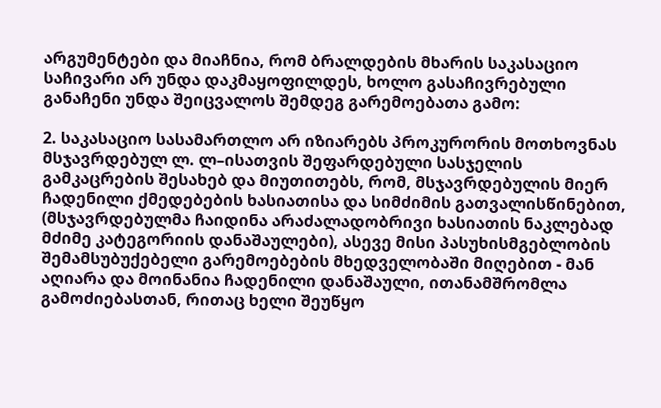არგუმენტები და მიაჩნია, რომ ბრალდების მხარის საკასაციო საჩივარი არ უნდა დაკმაყოფილდეს, ხოლო გასაჩივრებული განაჩენი უნდა შეიცვალოს შემდეგ გარემოებათა გამო:

2. საკასაციო სასამართლო არ იზიარებს პროკურორის მოთხოვნას მსჯავრდებულ ლ. ლ–ისათვის შეფარდებული სასჯელის გამკაცრების შესახებ და მიუთითებს, რომ, მსჯავრდებულის მიერ ჩადენილი ქმედებების ხასიათისა და სიმძიმის გათვალისწინებით, (მსჯავრდებულმა ჩაიდინა არაძალადობრივი ხასიათის ნაკლებად მძიმე კატეგორიის დანაშაულები), ასევე მისი პასუხისმგებლობის შემამსუბუქებელი გარემოებების მხედველობაში მიღებით - მან აღიარა და მოინანია ჩადენილი დანაშაული, ითანამშრომლა გამოძიებასთან, რითაც ხელი შეუწყო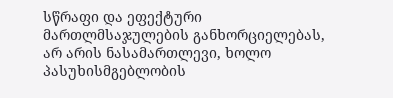სწრაფი და ეფექტური მართლმსაჯულების განხორციელებას, არ არის ნასამართლევი, ხოლო პასუხისმგებლობის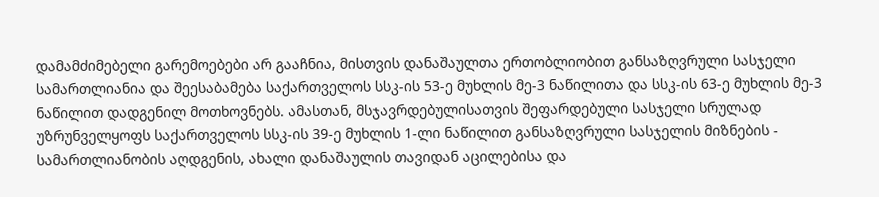დამამძიმებელი გარემოებები არ გააჩნია, მისთვის დანაშაულთა ერთობლიობით განსაზღვრული სასჯელი სამართლიანია და შეესაბამება საქართველოს სსკ-ის 53-ე მუხლის მე-3 ნაწილითა და სსკ-ის 63-ე მუხლის მე-3 ნაწილით დადგენილ მოთხოვნებს. ამასთან, მსჯავრდებულისათვის შეფარდებული სასჯელი სრულად უზრუნველყოფს საქართველოს სსკ-ის 39-ე მუხლის 1-ლი ნაწილით განსაზღვრული სასჯელის მიზნების - სამართლიანობის აღდგენის, ახალი დანაშაულის თავიდან აცილებისა და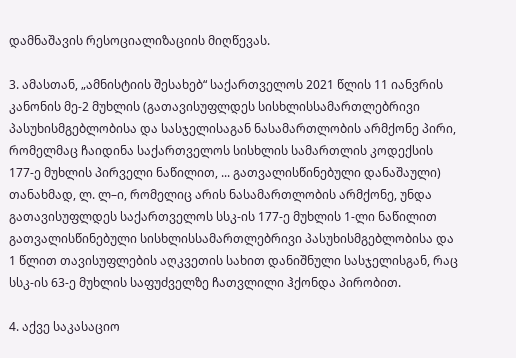დამნაშავის რესოციალიზაციის მიღწევას.

3. ამასთან, „ამნისტიის შესახებ“ საქართველოს 2021 წლის 11 იანვრის კანონის მე-2 მუხლის (გათავისუფლდეს სისხლისსამართლებრივი პასუხისმგებლობისა და სასჯელისაგან ნასამართლობის არმქონე პირი, რომელმაც ჩაიდინა საქართველოს სისხლის სამართლის კოდექსის 177-ე მუხლის პირველი ნაწილით, ... გათვალისწინებული დანაშაული) თანახმად, ლ. ლ–ი, რომელიც არის ნასამართლობის არმქონე, უნდა გათავისუფლდეს საქართველოს სსკ-ის 177-ე მუხლის 1-ლი ნაწილით გათვალისწინებული სისხლისსამართლებრივი პასუხისმგებლობისა და 1 წლით თავისუფლების აღკვეთის სახით დანიშნული სასჯელისგან, რაც სსკ-ის 63-ე მუხლის საფუძველზე ჩათვლილი ჰქონდა პირობით.

4. აქვე საკასაციო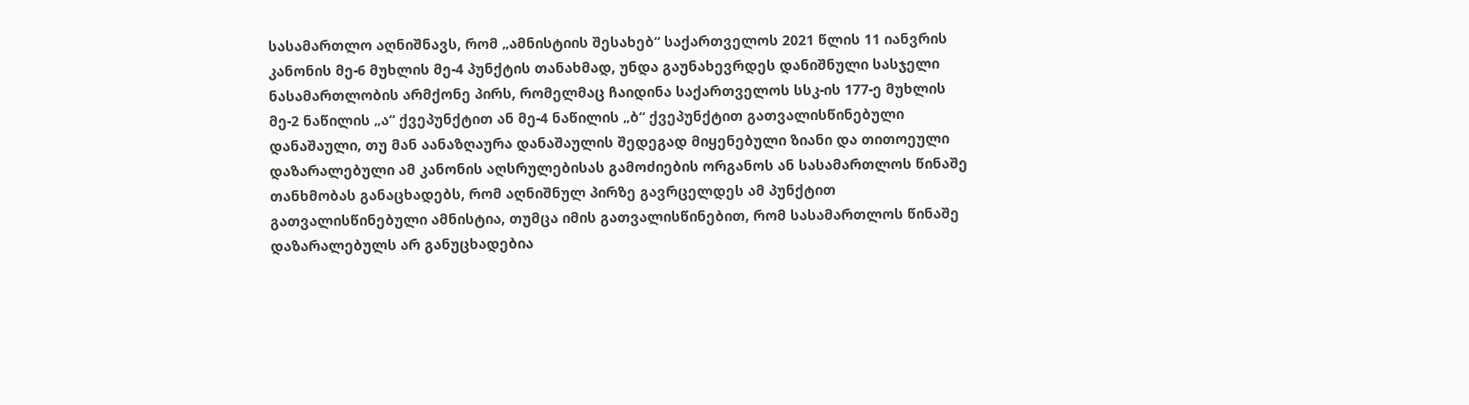სასამართლო აღნიშნავს, რომ „ამნისტიის შესახებ“ საქართველოს 2021 წლის 11 იანვრის კანონის მე-6 მუხლის მე-4 პუნქტის თანახმად, უნდა გაუნახევრდეს დანიშნული სასჯელი ნასამართლობის არმქონე პირს, რომელმაც ჩაიდინა საქართველოს სსკ-ის 177-ე მუხლის მე-2 ნაწილის „ა“ ქვეპუნქტით ან მე-4 ნაწილის „ბ“ ქვეპუნქტით გათვალისწინებული დანაშაული, თუ მან აანაზღაურა დანაშაულის შედეგად მიყენებული ზიანი და თითოეული დაზარალებული ამ კანონის აღსრულებისას გამოძიების ორგანოს ან სასამართლოს წინაშე თანხმობას განაცხადებს, რომ აღნიშნულ პირზე გავრცელდეს ამ პუნქტით გათვალისწინებული ამნისტია, თუმცა იმის გათვალისწინებით, რომ სასამართლოს წინაშე დაზარალებულს არ განუცხადებია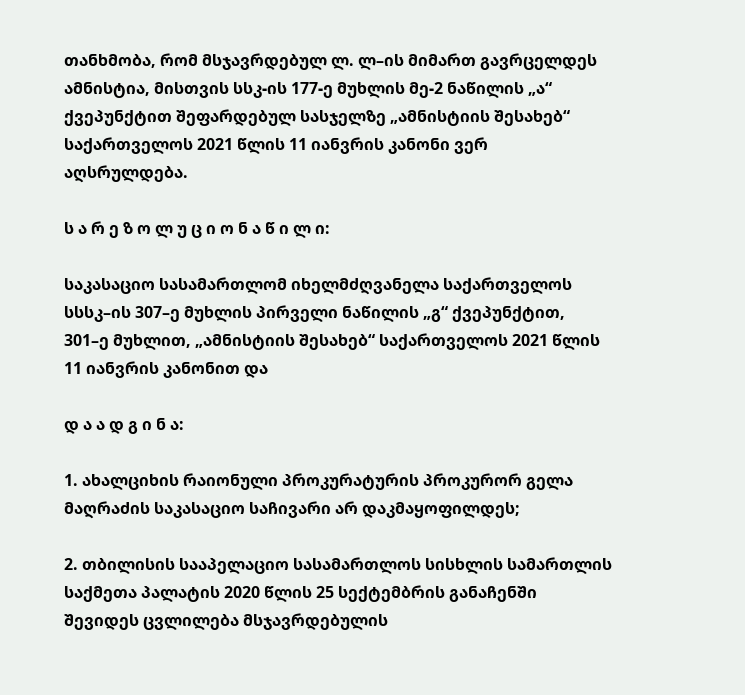თანხმობა, რომ მსჯავრდებულ ლ. ლ–ის მიმართ გავრცელდეს ამნისტია, მისთვის სსკ-ის 177-ე მუხლის მე-2 ნაწილის „ა“ ქვეპუნქტით შეფარდებულ სასჯელზე „ამნისტიის შესახებ“ საქართველოს 2021 წლის 11 იანვრის კანონი ვერ აღსრულდება.

ს ა რ ე ზ ო ლ უ ც ი ო ნ ა წ ი ლ ი:

საკასაციო სასამართლომ იხელმძღვანელა საქართველოს სსსკ–ის 307–ე მუხლის პირველი ნაწილის „გ“ ქვეპუნქტით, 301–ე მუხლით, „ამნისტიის შესახებ“ საქართველოს 2021 წლის 11 იანვრის კანონით და

დ ა ა დ გ ი ნ ა:

1. ახალციხის რაიონული პროკურატურის პროკურორ გელა მაღრაძის საკასაციო საჩივარი არ დაკმაყოფილდეს;

2. თბილისის სააპელაციო სასამართლოს სისხლის სამართლის საქმეთა პალატის 2020 წლის 25 სექტემბრის განაჩენში შევიდეს ცვლილება მსჯავრდებულის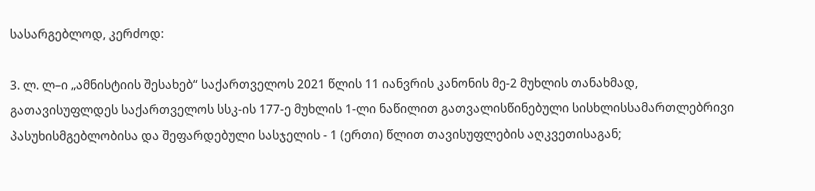სასარგებლოდ, კერძოდ:

3. ლ. ლ–ი „ამნისტიის შესახებ“ საქართველოს 2021 წლის 11 იანვრის კანონის მე-2 მუხლის თანახმად, გათავისუფლდეს საქართველოს სსკ-ის 177-ე მუხლის 1-ლი ნაწილით გათვალისწინებული სისხლისსამართლებრივი პასუხისმგებლობისა და შეფარდებული სასჯელის - 1 (ერთი) წლით თავისუფლების აღკვეთისაგან;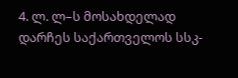4. ლ. ლ–ს მოსახდელად დარჩეს საქართველოს სსკ-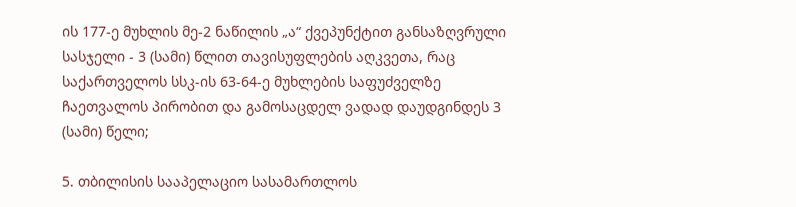ის 177-ე მუხლის მე-2 ნაწილის „ა“ ქვეპუნქტით განსაზღვრული სასჯელი - 3 (სამი) წლით თავისუფლების აღკვეთა, რაც საქართველოს სსკ-ის 63-64-ე მუხლების საფუძველზე ჩაეთვალოს პირობით და გამოსაცდელ ვადად დაუდგინდეს 3 (სამი) წელი;

5. თბილისის სააპელაციო სასამართლოს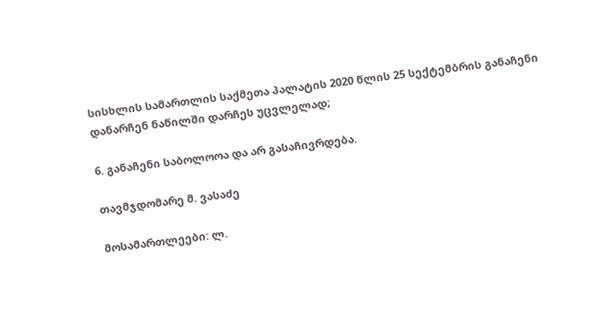სისხლის სამართლის საქმეთა პალატის 2020 წლის 25 სექტემბრის განაჩენი დანარჩენ ნაწილში დარჩეს უცვლელად;

6. განაჩენი საბოლოოა და არ გასაჩივრდება.

თავმჯდომარე მ. ვასაძე

მოსამართლეები: ლ.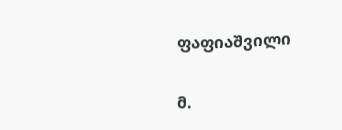ფაფიაშვილი

მ.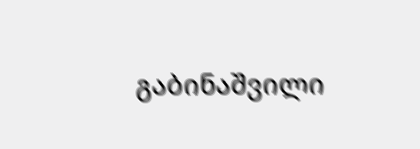გაბინაშვილი